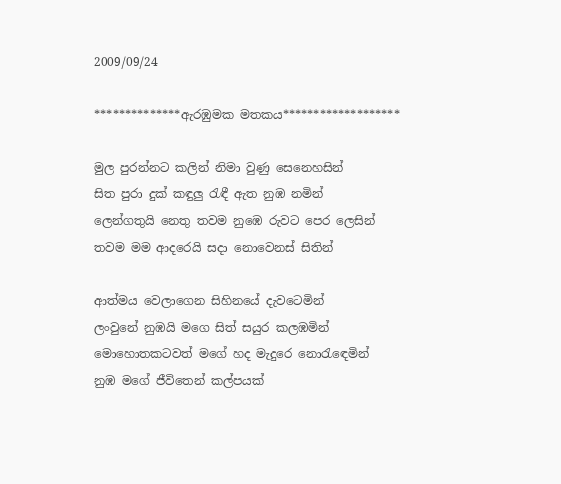2009/09/24

**************ඇරඹුමක මතකය*******************

මුල පුරන්නට කලින් නිමා වුණු සෙනෙහසින්
සිත පුරා දුක් කඳුලු රැඳී ඇත නුඹ නමින්
ලෙන්ගතුයි නෙතු තවම නුඹෙ රුවට පෙර ලෙසින්
තවම මම ආදරෙයි සදා නොවෙනස් සිතින්

ආත්මය වෙලාගෙන සිහිනයේ දැවටෙමින්
ලංවුනේ නුඹයි මගෙ සිත් සයුර කලඹමින්
මොහොතකටවත් මගේ හද මැදුරෙ නොරැඳෙමින්
නුඹ මගේ ජීවිතෙන් කල්පයක්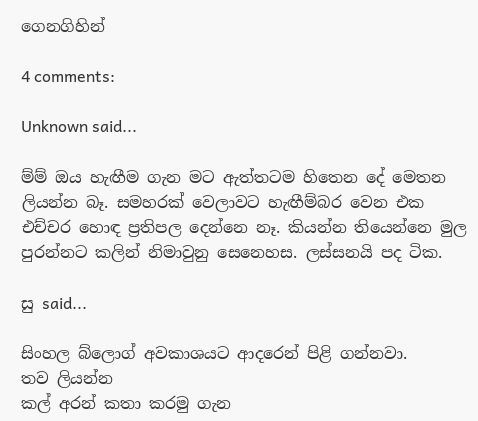ගෙනගිහින්

4 comments:

Unknown said...

ම්ම් ඔය හැඟීම ගැන මට ඇත්තටම හිතෙන දේ මෙතන ලියන්න බෑ. සමහරක් වෙලාවට හැඟීම්බර වෙන එක එච්චර හොඳ ප්‍රතිපල දෙන්නෙ නෑ. කියන්න තියෙන්නෙ මුල පුරන්නට කලින් නිමාවුනු සෙනෙහස. ලස්සනයි පද ටික.

සු said...

සිංහල බ්ලොග් අවකාශයට ආදරෙන් පිළි ගන්නවා.
තව ලියන්න
කල් අරන් කතා කරමු ගැන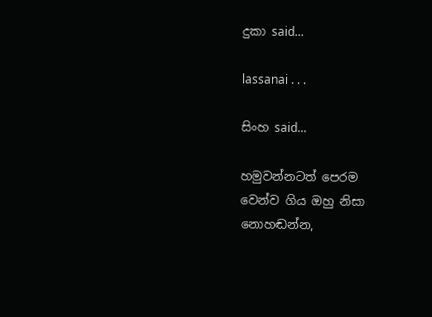දුකා said...

lassanai . . .

සිංහ said...

හමුවන්නටත් පෙරම
වෙන්ව ගිය ඔහු නිසා
නොහඬන්න,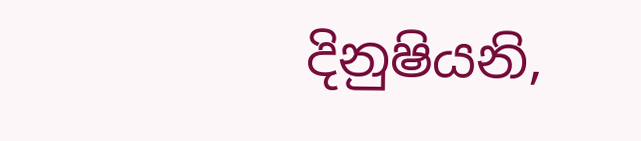දිනුෂියනි,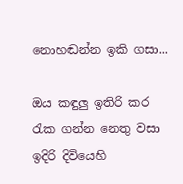නොහඬන්න ඉකි ගසා...

ඔය කඳුලු ඉතිරි කර
රැක ගන්න නෙතු වසා
ඉදිරි දිවියෙහි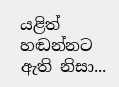යළිත්
හඬන්නට ඇති නිසා...